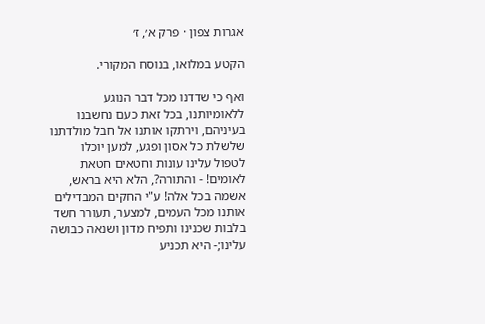אגרות צפון · פרק א׳, ז׳

הקטע במלואו, בנוסח המקורי.

ואף כי שדדנו מכל דבר הנוגע ללאומיותנו, בכל זאת כעם נחשבנו בעיניהם, וירתקו אותנו אל חבל מולדתנו שלשלת כל אסון ופגע, למען יוכלו לטפול עלינו עונות וחטאים חטאת לאומים! - והתורה?, הלא היא בראש, אשמה בכל אלה! ע"י החקים המבדילים אותנו מכל העמים, למצער, תעורר חשד בלבות שכנינו ותפיח מדון ושנאה כבושה עלינו;- היא תכניע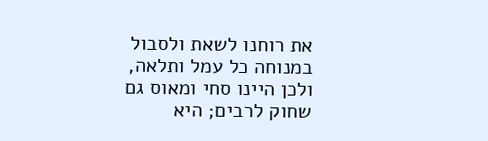את רוחנו לשאת ולסבול במנוחה כל עמל ותלאה, ולכן היינו סחי ומאוס גם שחוק לרבים; היא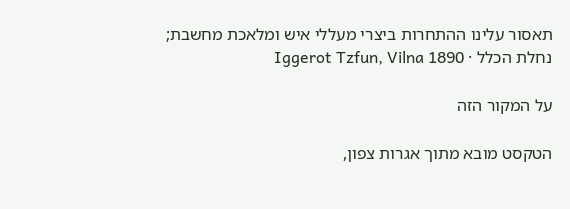תאסור עלינו ההתחרות ביצרי מעללי איש ומלאכת מחשבת;
נחלת הכלל · Iggerot Tzfun, Vilna 1890

על המקור הזה

הטקסט מובא מתוך אגרות צפון,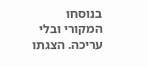בנוסחו המקורי ובלי עריכה. הצגתו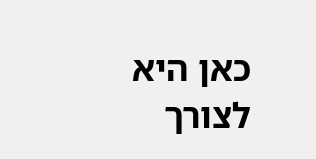כאן היא לצורך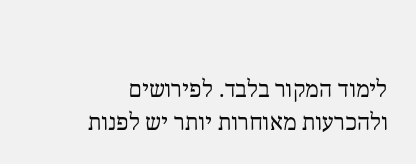לימוד המקור בלבד. לפירושים ולהכרעות מאוחרות יותר יש לפנות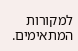למקורות המתאימים.